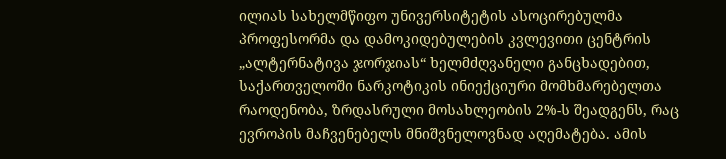ილიას სახელმწიფო უნივერსიტეტის ასოცირებულმა პროფესორმა და დამოკიდებულების კვლევითი ცენტრის „ალტერნატივა ჯორჯიას“ ხელმძღვანელი განცხადებით, საქართველოში ნარკოტიკის ინიექციური მომხმარებელთა რაოდენობა, ზრდასრული მოსახლეობის 2%-ს შეადგენს, რაც ევროპის მაჩვენებელს მნიშვნელოვნად აღემატება. ამის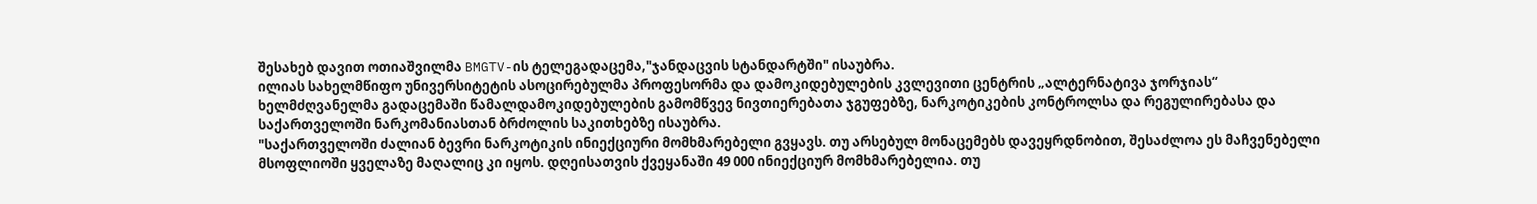შესახებ დავით ოთიაშვილმა BMGTV-ის ტელეგადაცემა,"ჯანდაცვის სტანდარტში" ისაუბრა.
ილიას სახელმწიფო უნივერსიტეტის ასოცირებულმა პროფესორმა და დამოკიდებულების კვლევითი ცენტრის „ალტერნატივა ჯორჯიას“ ხელმძღვანელმა გადაცემაში წამალდამოკიდებულების გამომწვევ ნივთიერებათა ჯგუფებზე, ნარკოტიკების კონტროლსა და რეგულირებასა და საქართველოში ნარკომანიასთან ბრძოლის საკითხებზე ისაუბრა.
"საქართველოში ძალიან ბევრი ნარკოტიკის ინიექციური მომხმარებელი გვყავს. თუ არსებულ მონაცემებს დავეყრდნობით, შესაძლოა ეს მაჩვენებელი მსოფლიოში ყველაზე მაღალიც კი იყოს. დღეისათვის ქვეყანაში 49 000 ინიექციურ მომხმარებელია. თუ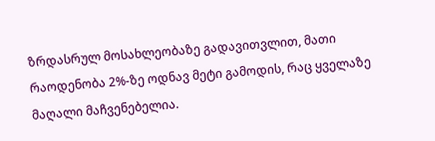ზრდასრულ მოსახლეობაზე გადავითვლით, მათი რაოდენობა 2%-ზე ოდნავ მეტი გამოდის, რაც ყველაზე მაღალი მაჩვენებელია.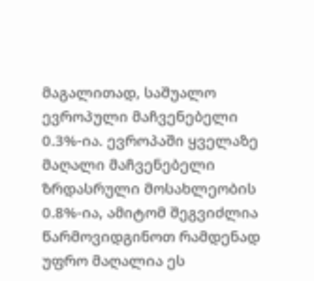მაგალითად, საშუალო ევროპული მაჩვენებელი 0.3%-ია. ევროპაში ყველაზე მაღალი მაჩვენებელი ზრდასრული მოსახლეობის 0.8%-ია, ამიტომ შეგვიძლია წარმოვიდგინოთ რამდენად უფრო მაღალია ეს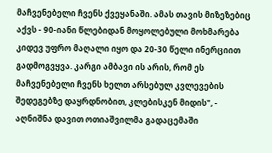მაჩვენებელი ჩვენს ქვეყანაში. ამას თავის მიზეზებიც აქვს - 90-იანი წლებიდან მოყოლებული მოხმარება კიდევ უფრო მაღალი იყო და 20-30 წელი ინერციით გადმოგვყვა. კარგი ამბავი ის არის, რომ ეს მაჩვენებელი ჩვენს ხელთ არსებულ კვლევების შედეგებზე დაყრდნობით, კლებისკენ მიდის", - აღნიშნა დავით ოთიაშვილმა გადაცემაში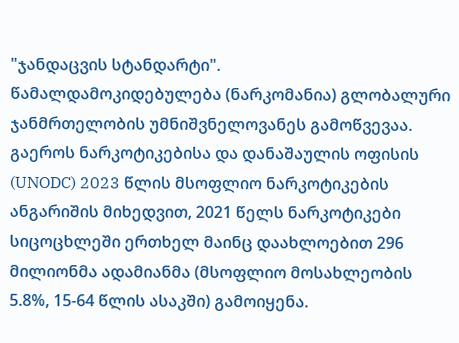"ჯანდაცვის სტანდარტი".
წამალდამოკიდებულება (ნარკომანია) გლობალური ჯანმრთელობის უმნიშვნელოვანეს გამოწვევაა. გაეროს ნარკოტიკებისა და დანაშაულის ოფისის (UNODC) 2023 წლის მსოფლიო ნარკოტიკების ანგარიშის მიხედვით, 2021 წელს ნარკოტიკები სიცოცხლეში ერთხელ მაინც დაახლოებით 296 მილიონმა ადამიანმა (მსოფლიო მოსახლეობის 5.8%, 15-64 წლის ასაკში) გამოიყენა.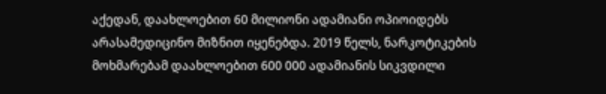აქედან, დაახლოებით 60 მილიონი ადამიანი ოპიოიდებს არასამედიცინო მიზნით იყენებდა. 2019 წელს, ნარკოტიკების მოხმარებამ დაახლოებით 600 000 ადამიანის სიკვდილი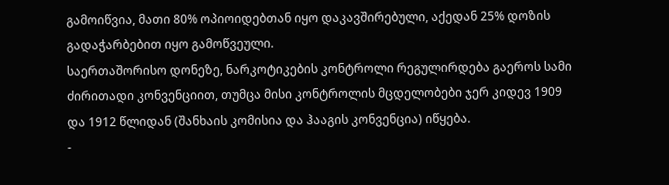გამოიწვია, მათი 80% ოპიოიდებთან იყო დაკავშირებული, აქედან 25% დოზის გადაჭარბებით იყო გამოწვეული.
საერთაშორისო დონეზე, ნარკოტიკების კონტროლი რეგულირდება გაეროს სამი ძირითადი კონვენციით, თუმცა მისი კონტროლის მცდელობები ჯერ კიდევ 1909 და 1912 წლიდან (შანხაის კომისია და ჰააგის კონვენცია) იწყება.
-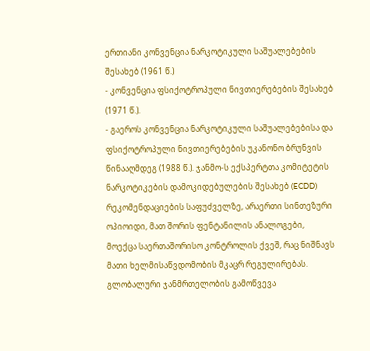ერთიანი კონვენცია ნარკოტიკული საშუალებების შესახებ (1961 წ.)
- კონვენცია ფსიქოტროპული ნივთიერებების შესახებ (1971 წ.).
- გაეროს კონვენცია ნარკოტიკული საშუალებებისა და ფსიქოტროპული ნივთიერებების უკანონო ბრუნვის წინააღმდეგ (1988 წ.). ჯანმო-ს ექსპერტთა კომიტეტის ნარკოტიკების დამოკიდებულების შესახებ (ECDD) რეკომენდაციების საფუძველზე, არაერთი სინთეზური ოპიოიდი, მათ შორის ფენტანილის ანალოგები, მოექცა საერთაშორისო კონტროლის ქვეშ, რაც ნიშნავს მათი ხელმისაწვდომობის მკაცრ რეგულირებას.
გლობალური ჯანმრთელობის გამოწვევა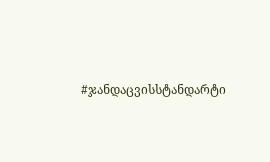#ჯანდაცვისსტანდარტი